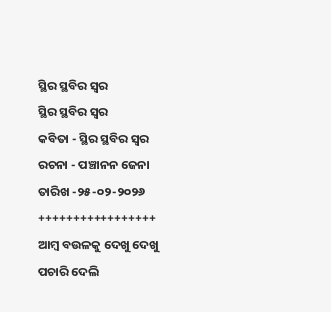ସ୍ଥିର ସ୍ଥବିର ସ୍ଵର
ସ୍ଥିର ସ୍ଥବିର ସ୍ଵର
କବିତା - ସ୍ଥିର ସ୍ଥବିର ସ୍ୱର
ରଚନା - ପଞ୍ଚାନନ ଜେନା
ତାରିଖ -୨୫-୦୨-୨୦୨୬
+++++++++++++++++
ଆମ୍ବ ବଉଳକୁ ଦେଖୁ ଦେଖୁ ପଚାରି ଦେଲି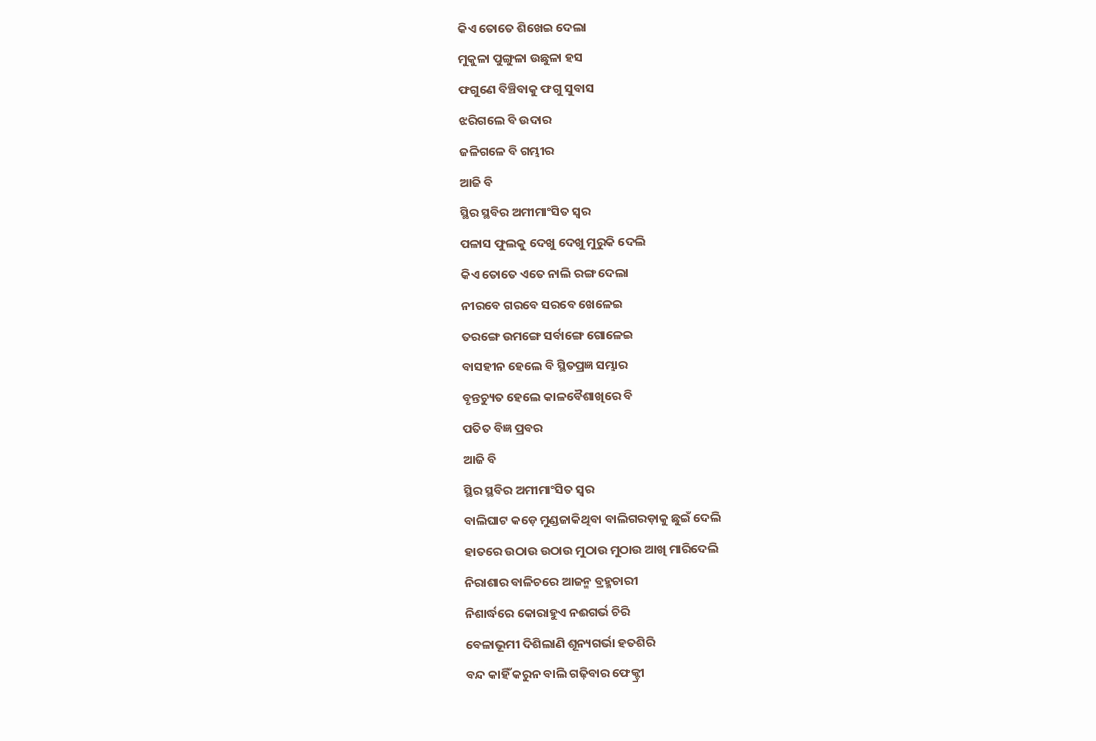କିଏ ତୋତେ ଶିଖେଇ ଦେଲା
ମୁକୁଳା ପୁଙ୍ଗୁଳା ଉଛୁଳା ହସ
ଫଗୁଣେ ବିଞ୍ଚିବାକୁ ଫଗୁ ସୁବାସ
ଝରିଗଲେ ବି ଉଦାର
ଜଳିଗଳେ ବି ଗମ୍ଭୀର
ଆଜି ବି
ସ୍ଥିର ସ୍ଥବିର ଅମୀମାଂସିତ ସ୍ୱର
ପଳାସ ଫୁଲକୁ ଦେଖୁ ଦେଖୁ ମୁରୁକି ଦେଲି
କିଏ ତୋତେ ଏତେ ନାଲି ରଙ୍ଗ ଦେଲା
ନୀରବେ ଗରବେ ସରବେ ଖେଳେଇ
ତରଙ୍ଗେ ଉମଙ୍ଗେ ସର୍ବାଙ୍ଗେ ଗୋଳେଇ
ବାସହୀନ ହେଲେ ବି ସ୍ଥିତପ୍ରଜ୍ଞ ସମ୍ଭାର
ବୃନ୍ତଚ୍ୟୁତ ହେଲେ କାଳବୈଶାଖିରେ ବି
ପତିତ ବିଜ୍ଞ ପ୍ରବର
ଆଜି ବି
ସ୍ଥିର ସ୍ଥବିର ଅମୀମାଂସିତ ସ୍ୱର
ବାଲିଘାଟ କଡ଼େ ମୁଣ୍ଡଜାକିଥିବା ବାଲିଗରଡ଼ାକୁ ଛୁଇଁ ଦେଲି
ହାତରେ ଉଠାଉ ଉଠାଉ ମୁଠାଉ ମୁଠାଉ ଆଖି ମାରିଦେଲି
ନିରାଶାର ବାଳିଚରେ ଆଜନ୍ମ ବ୍ରହ୍ମଚାରୀ
ନିଶାର୍ଦ୍ଧରେ କୋରାହୁଏ ନଈଗର୍ଭ ଚିରି
ବେଳାଭୂମୀ ଦିଶିଲାଣି ଶୂନ୍ୟଗର୍ଭା ହତଶିରି
ବନ୍ଦ କାହିଁ କରୁନ ବାଲି ଗଢ଼ିବାର ଫେକ୍ଟ୍ରୀ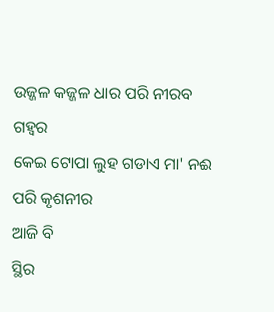ଉଜ୍ଜଳ କଜ୍ଜଳ ଧାର ପରି ନୀରବ ଗହ୍ୱର
କେଇ ଟୋପା ଲୁହ ଗଡାଏ ମା' ନଈ ପରି କୃଶନୀର
ଆଜି ବି
ସ୍ଥିର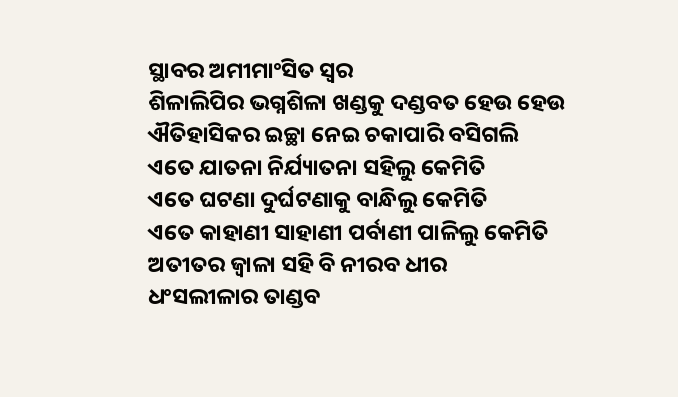ସ୍ଥାବର ଅମୀମାଂସିତ ସ୍ଵର
ଶିଳାଲିପିର ଭଗ୍ନଶିଳା ଖଣ୍ଡକୁ ଦଣ୍ଡବତ ହେଉ ହେଉ
ଐତିହାସିକର ଇଚ୍ଛା ନେଇ ଚକାପାରି ବସିଗଲି
ଏତେ ଯାତନା ନିର୍ଯ୍ୟାତନା ସହିଲୁ କେମିତି
ଏତେ ଘଟଣା ଦୁର୍ଘଟଣାକୁ ବାନ୍ଧିଲୁ କେମିତି
ଏତେ କାହାଣୀ ସାହାଣୀ ପର୍ବାଣୀ ପାଳିଲୁ କେମିତି
ଅତୀତର ଜ୍ବାଳା ସହି ବି ନୀରବ ଧୀର
ଧଂସଲୀଳାର ତାଣ୍ଡବ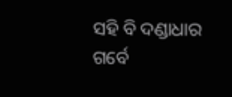ସହି ବି ଦଣ୍ଡାଧାର
ଗର୍ବେ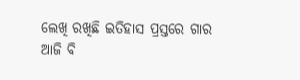ଲେଖି ରଖିଛି ଇତିହାସ ପ୍ରସ୍ତରେ ଗାର
ଆଜି ବି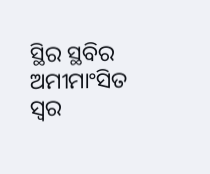ସ୍ଥିର ସ୍ଥବିର ଅମୀମାଂସିତ ସ୍ୱର